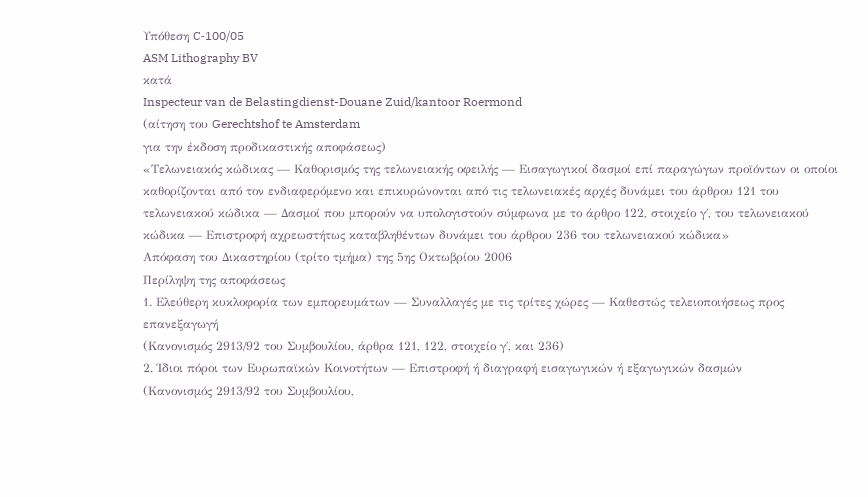Υπόθεση C‑100/05
ASM Lithography BV
κατά
Inspecteur van de Belastingdienst-Douane Zuid/kantoor Roermond
(αίτηση του Gerechtshof te Amsterdam
για την έκδοση προδικαστικής αποφάσεως)
«Τελωνειακός κώδικας — Καθορισμός της τελωνειακής οφειλής — Εισαγωγικοί δασμοί επί παραγώγων προϊόντων οι οποίοι καθορίζονται από τον ενδιαφερόμενο και επικυρώνονται από τις τελωνειακές αρχές δυνάμει του άρθρου 121 του τελωνειακού κώδικα — Δασμοί που μπορούν να υπολογιστούν σύμφωνα με το άρθρο 122, στοιχείο γ΄, του τελωνειακού κώδικα — Επιστροφή αχρεωστήτως καταβληθέντων δυνάμει του άρθρου 236 του τελωνειακού κώδικα»
Απόφαση του Δικαστηρίου (τρίτο τμήμα) της 5ης Οκτωβρίου 2006
Περίληψη της αποφάσεως
1. Ελεύθερη κυκλοφορία των εμπορευμάτων — Συναλλαγές με τις τρίτες χώρες — Καθεστώς τελειοποιήσεως προς επανεξαγωγή
(Κανονισμός 2913/92 του Συμβουλίου, άρθρα 121, 122, στοιχείο γ΄, και 236)
2. Ίδιοι πόροι των Ευρωπαϊκών Κοινοτήτων — Επιστροφή ή διαγραφή εισαγωγικών ή εξαγωγικών δασμών
(Κανονισμός 2913/92 του Συμβουλίου,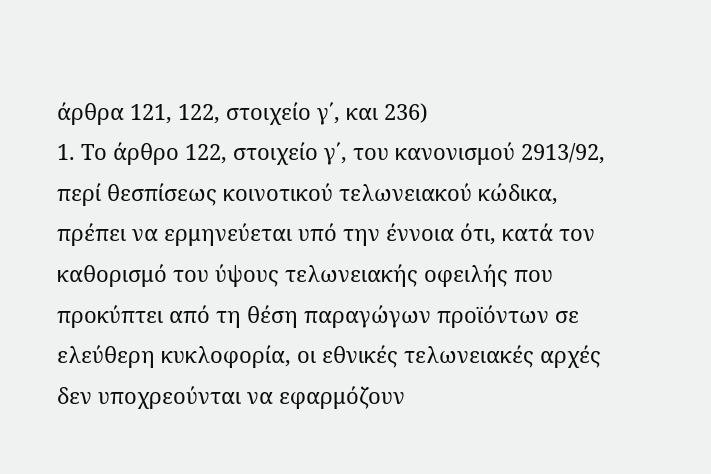άρθρα 121, 122, στοιχείο γ΄, και 236)
1. Το άρθρο 122, στοιχείο γ΄, του κανονισμού 2913/92, περί θεσπίσεως κοινοτικού τελωνειακού κώδικα, πρέπει να ερμηνεύεται υπό την έννοια ότι, κατά τον καθορισμό του ύψους τελωνειακής οφειλής που προκύπτει από τη θέση παραγώγων προϊόντων σε ελεύθερη κυκλοφορία, οι εθνικές τελωνειακές αρχές δεν υποχρεούνται να εφαρμόζουν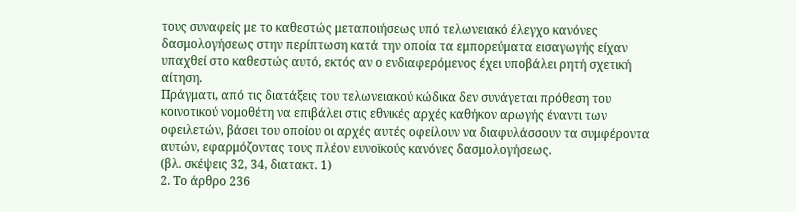τους συναφείς με το καθεστώς μεταποιήσεως υπό τελωνειακό έλεγχο κανόνες δασμολογήσεως στην περίπτωση κατά την οποία τα εμπορεύματα εισαγωγής είχαν υπαχθεί στο καθεστώς αυτό, εκτός αν ο ενδιαφερόμενος έχει υποβάλει ρητή σχετική αίτηση.
Πράγματι, από τις διατάξεις του τελωνειακού κώδικα δεν συνάγεται πρόθεση του κοινοτικού νομοθέτη να επιβάλει στις εθνικές αρχές καθήκον αρωγής έναντι των οφειλετών, βάσει του οποίου οι αρχές αυτές οφείλουν να διαφυλάσσουν τα συμφέροντα αυτών, εφαρμόζοντας τους πλέον ευνοϊκούς κανόνες δασμολογήσεως.
(βλ. σκέψεις 32, 34, διατακτ. 1)
2. Το άρθρο 236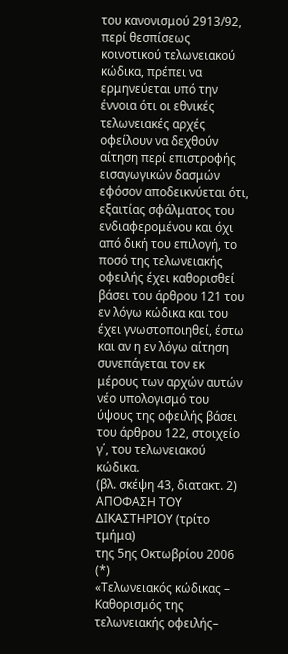του κανονισμού 2913/92, περί θεσπίσεως κοινοτικού τελωνειακού κώδικα, πρέπει να ερμηνεύεται υπό την έννοια ότι οι εθνικές τελωνειακές αρχές οφείλουν να δεχθούν αίτηση περί επιστροφής εισαγωγικών δασμών εφόσον αποδεικνύεται ότι, εξαιτίας σφάλματος του ενδιαφερομένου και όχι από δική του επιλογή, το ποσό της τελωνειακής οφειλής έχει καθορισθεί βάσει του άρθρου 121 του εν λόγω κώδικα και του έχει γνωστοποιηθεί, έστω και αν η εν λόγω αίτηση συνεπάγεται τον εκ μέρους των αρχών αυτών νέο υπολογισμό του ύψους της οφειλής βάσει του άρθρου 122, στοιχείο γ΄, του τελωνειακού κώδικα.
(βλ. σκέψη 43, διατακτ. 2)
ΑΠΟΦΑΣΗ ΤΟΥ ΔΙΚΑΣΤΗΡΙΟΥ (τρίτο τμήμα)
της 5ης Οκτωβρίου 2006 (*)
«Τελωνειακός κώδικας – Καθορισμός της τελωνειακής οφειλής–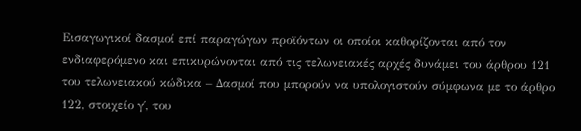Εισαγωγικοί δασμοί επί παραγώγων προϊόντων οι οποίοι καθορίζονται από τον ενδιαφερόμενο και επικυρώνονται από τις τελωνειακές αρχές δυνάμει του άρθρου 121 του τελωνειακού κώδικα – Δασμοί που μπορούν να υπολογιστούν σύμφωνα με το άρθρο 122, στοιχείο γ΄, του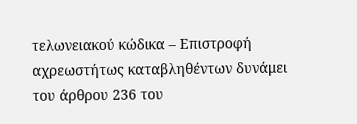τελωνειακού κώδικα – Επιστροφή αχρεωστήτως καταβληθέντων δυνάμει του άρθρου 236 του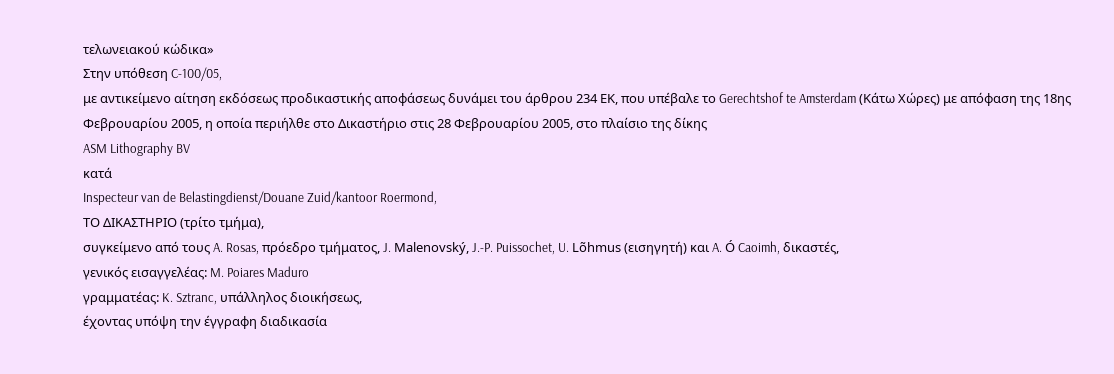τελωνειακού κώδικα»
Στην υπόθεση C‑100/05,
με αντικείμενο αίτηση εκδόσεως προδικαστικής αποφάσεως δυνάμει του άρθρου 234 ΕΚ, που υπέβαλε το Gerechtshof te Amsterdam (Κάτω Χώρες) με απόφαση της 18ης Φεβρουαρίου 2005, η οποία περιήλθε στο Δικαστήριο στις 28 Φεβρουαρίου 2005, στο πλαίσιο της δίκης
ASM Lithography BV
κατά
Inspecteur van de Belastingdienst/Douane Zuid/kantoor Roermond,
ΤΟ ΔΙΚΑΣΤΗΡΙΟ (τρίτο τμήμα),
συγκείμενο από τους A. Rosas, πρόεδρο τμήματος, J. Malenovský, J.‑P. Puissochet, U. Lõhmus (εισηγητή) και A. Ó Caoimh, δικαστές,
γενικός εισαγγελέας: M. Poiares Maduro
γραμματέας: K. Sztranc, υπάλληλος διοικήσεως,
έχοντας υπόψη την έγγραφη διαδικασία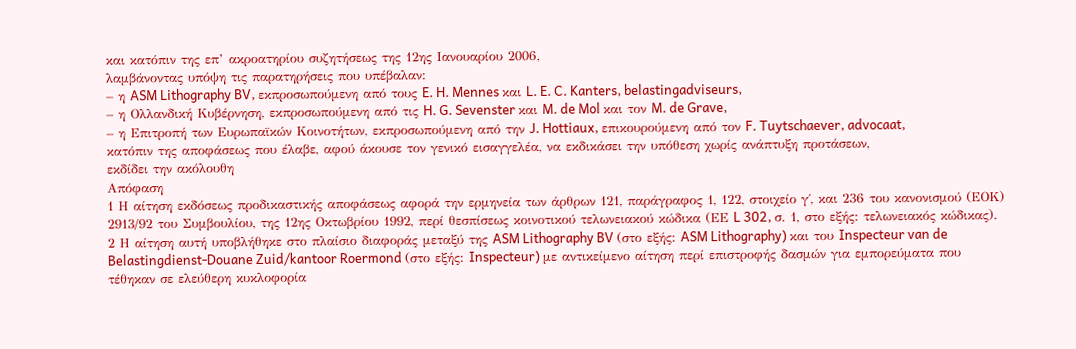και κατόπιν της επ’ ακροατηρίου συζητήσεως της 12ης Ιανουαρίου 2006,
λαμβάνοντας υπόψη τις παρατηρήσεις που υπέβαλαν:
– η ASM Lithography BV, εκπροσωπούμενη από τους E. H. Mennes και L. E. C. Kanters, belastingadviseurs,
– η Ολλανδική Κυβέρνηση, εκπροσωπούμενη από τις H. G. Sevenster και M. de Mol και τον M. de Grave,
– η Επιτροπή των Ευρωπαϊκών Κοινοτήτων, εκπροσωπούμενη από την J. Hottiaux, επικουρούμενη από τον F. Tuytschaever, advocaat,
κατόπιν της αποφάσεως που έλαβε, αφού άκουσε τον γενικό εισαγγελέα, να εκδικάσει την υπόθεση χωρίς ανάπτυξη προτάσεων,
εκδίδει την ακόλουθη
Απόφαση
1 Η αίτηση εκδόσεως προδικαστικής αποφάσεως αφορά την ερμηνεία των άρθρων 121, παράγραφος 1, 122, στοιχείο γ΄, και 236 του κανονισμού (ΕΟΚ) 2913/92 του Συμβουλίου, της 12ης Οκτωβρίου 1992, περί θεσπίσεως κοινοτικού τελωνειακού κώδικα (ΕΕ L 302, σ. 1, στο εξής: τελωνειακός κώδικας).
2 Η αίτηση αυτή υποβλήθηκε στο πλαίσιο διαφοράς μεταξύ της ASM Lithography BV (στο εξής: ASM Lithography) και του Inspecteur van de Belastingdienst-Douane Zuid/kantoor Roermond (στο εξής: Inspecteur) με αντικείμενο αίτηση περί επιστροφής δασμών για εμπορεύματα που τέθηκαν σε ελεύθερη κυκλοφορία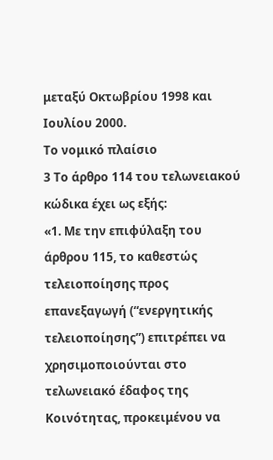μεταξύ Οκτωβρίου 1998 και Ιουλίου 2000.
Το νομικό πλαίσιο
3 Το άρθρο 114 του τελωνειακού κώδικα έχει ως εξής:
«1. Με την επιφύλαξη του άρθρου 115, το καθεστώς τελειοποίησης προς επανεξαγωγή (“ενεργητικής τελειοποίησης”) επιτρέπει να χρησιμοποιούνται στο τελωνειακό έδαφος της Κοινότητας, προκειμένου να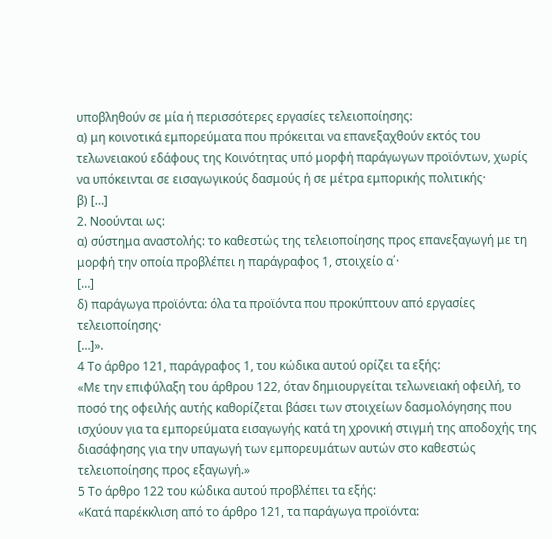υποβληθούν σε μία ή περισσότερες εργασίες τελειοποίησης:
α) μη κοινοτικά εμπορεύματα που πρόκειται να επανεξαχθούν εκτός του τελωνειακού εδάφους της Κοινότητας υπό μορφή παράγωγων προϊόντων, χωρίς να υπόκεινται σε εισαγωγικούς δασμούς ή σε μέτρα εμπορικής πολιτικής·
β) […]
2. Νοούνται ως:
α) σύστημα αναστολής: το καθεστώς της τελειοποίησης προς επανεξαγωγή με τη μορφή την οποία προβλέπει η παράγραφος 1, στοιχείο α΄·
[…]
δ) παράγωγα προϊόντα: όλα τα προϊόντα που προκύπτουν από εργασίες τελειοποίησης·
[…]».
4 Το άρθρο 121, παράγραφος 1, του κώδικα αυτού ορίζει τα εξής:
«Με την επιφύλαξη του άρθρου 122, όταν δημιουργείται τελωνειακή οφειλή, το ποσό της οφειλής αυτής καθορίζεται βάσει των στοιχείων δασμολόγησης που ισχύουν για τα εμπορεύματα εισαγωγής κατά τη χρονική στιγμή της αποδοχής της διασάφησης για την υπαγωγή των εμπορευμάτων αυτών στο καθεστώς τελειοποίησης προς εξαγωγή.»
5 Το άρθρο 122 του κώδικα αυτού προβλέπει τα εξής:
«Κατά παρέκκλιση από το άρθρο 121, τα παράγωγα προϊόντα: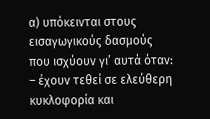α) υπόκεινται στους εισαγωγικούς δασμούς που ισχύουν γι’ αυτά όταν:
– έχουν τεθεί σε ελεύθερη κυκλοφορία και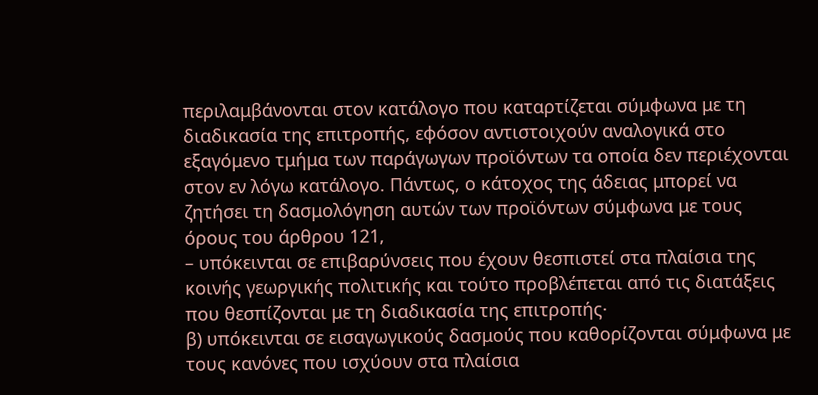περιλαμβάνονται στον κατάλογο που καταρτίζεται σύμφωνα με τη διαδικασία της επιτροπής, εφόσον αντιστοιχούν αναλογικά στο εξαγόμενο τμήμα των παράγωγων προϊόντων τα οποία δεν περιέχονται στον εν λόγω κατάλογο. Πάντως, ο κάτοχος της άδειας μπορεί να ζητήσει τη δασμολόγηση αυτών των προϊόντων σύμφωνα με τους όρους του άρθρου 121,
– υπόκεινται σε επιβαρύνσεις που έχουν θεσπιστεί στα πλαίσια της κοινής γεωργικής πολιτικής και τούτο προβλέπεται από τις διατάξεις που θεσπίζονται με τη διαδικασία της επιτροπής·
β) υπόκεινται σε εισαγωγικούς δασμούς που καθορίζονται σύμφωνα με τους κανόνες που ισχύουν στα πλαίσια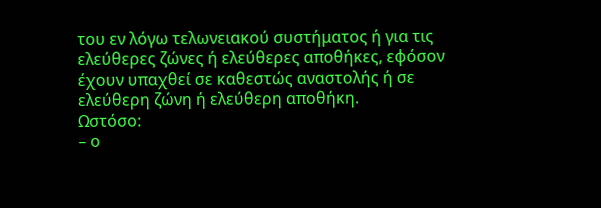του εν λόγω τελωνειακού συστήματος ή για τις ελεύθερες ζώνες ή ελεύθερες αποθήκες, εφόσον έχουν υπαχθεί σε καθεστώς αναστολής ή σε ελεύθερη ζώνη ή ελεύθερη αποθήκη.
Ωστόσο:
– ο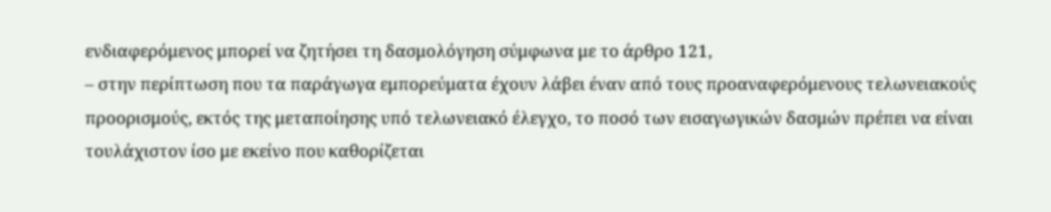ενδιαφερόμενος μπορεί να ζητήσει τη δασμολόγηση σύμφωνα με το άρθρο 121,
– στην περίπτωση που τα παράγωγα εμπορεύματα έχουν λάβει έναν από τους προαναφερόμενους τελωνειακούς προορισμούς, εκτός της μεταποίησης υπό τελωνειακό έλεγχο, το ποσό των εισαγωγικών δασμών πρέπει να είναι τουλάχιστον ίσο με εκείνο που καθορίζεται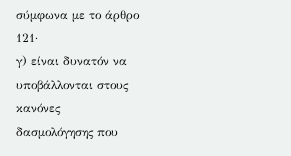σύμφωνα με το άρθρο 121·
γ) είναι δυνατόν να υποβάλλονται στους κανόνες δασμολόγησης που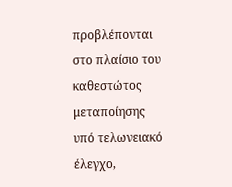προβλέπονται στο πλαίσιο του καθεστώτος μεταποίησης υπό τελωνειακό έλεγχο,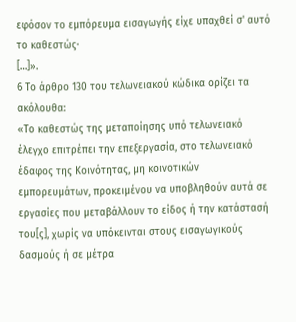εφόσον το εμπόρευμα εισαγωγής είχε υπαχθεί σ' αυτό το καθεστώς·
[…]».
6 Το άρθρο 130 του τελωνειακού κώδικα ορίζει τα ακόλουθα:
«Το καθεστώς της μεταποίησης υπό τελωνειακό έλεγχο επιτρέπει την επεξεργασία, στο τελωνειακό έδαφος της Κοινότητας, μη κοινοτικών εμπορευμάτων, προκειμένου να υποβληθούν αυτά σε εργασίες που μεταβάλλουν το είδος ή την κατάστασή του[ς], χωρίς να υπόκεινται στους εισαγωγικούς δασμούς ή σε μέτρα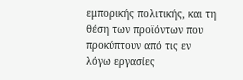εμπορικής πολιτικής, και τη θέση των προϊόντων που προκύπτουν από τις εν λόγω εργασίες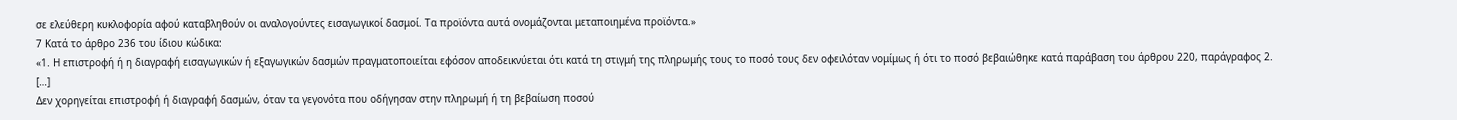σε ελεύθερη κυκλοφορία αφού καταβληθούν οι αναλογούντες εισαγωγικοί δασμοί. Τα προϊόντα αυτά ονομάζονται μεταποιημένα προϊόντα.»
7 Κατά το άρθρο 236 του ίδιου κώδικα:
«1. Η επιστροφή ή η διαγραφή εισαγωγικών ή εξαγωγικών δασμών πραγματοποιείται εφόσον αποδεικνύεται ότι κατά τη στιγμή της πληρωμής τους το ποσό τους δεν οφειλόταν νομίμως ή ότι το ποσό βεβαιώθηκε κατά παράβαση του άρθρου 220, παράγραφος 2.
[…]
Δεν χορηγείται επιστροφή ή διαγραφή δασμών, όταν τα γεγονότα που οδήγησαν στην πληρωμή ή τη βεβαίωση ποσού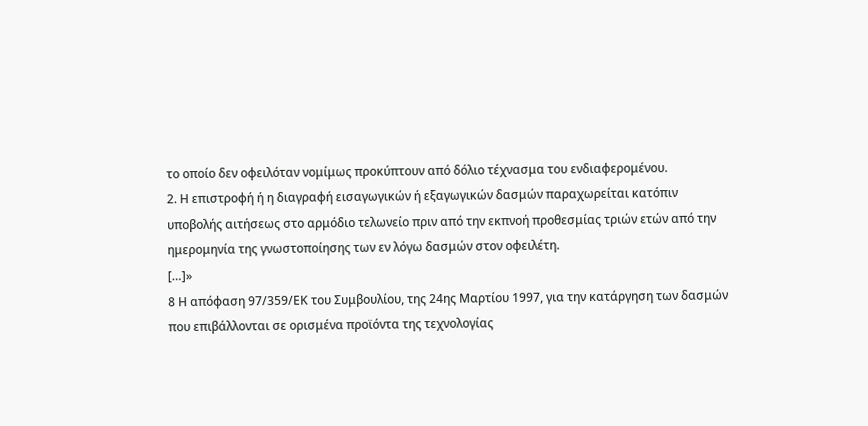το οποίο δεν οφειλόταν νομίμως προκύπτουν από δόλιο τέχνασμα του ενδιαφερομένου.
2. Η επιστροφή ή η διαγραφή εισαγωγικών ή εξαγωγικών δασμών παραχωρείται κατόπιν υποβολής αιτήσεως στο αρμόδιο τελωνείο πριν από την εκπνοή προθεσμίας τριών ετών από την ημερομηνία της γνωστοποίησης των εν λόγω δασμών στον οφειλέτη.
[…]»
8 Η απόφαση 97/359/ΕΚ του Συμβουλίου, της 24ης Μαρτίου 1997, για την κατάργηση των δασμών που επιβάλλονται σε ορισμένα προϊόντα της τεχνολογίας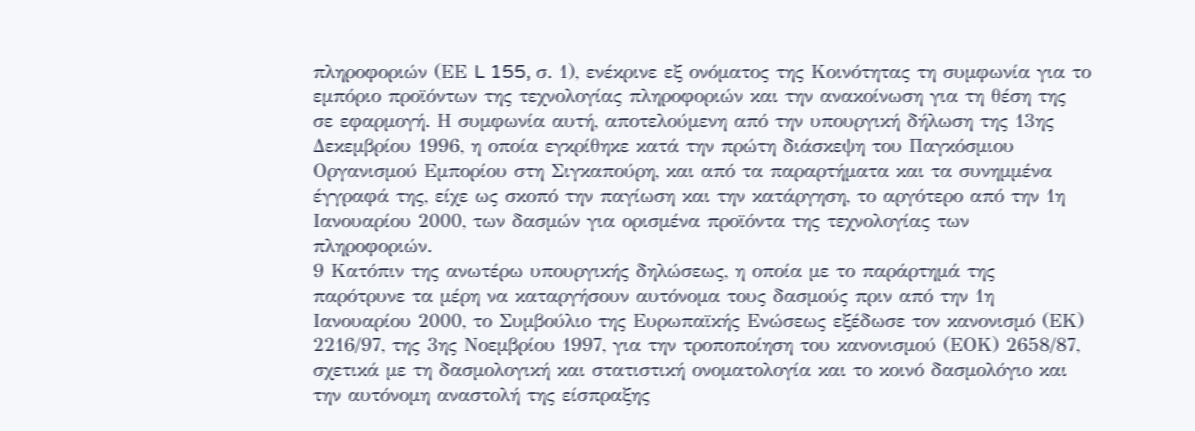πληροφοριών (ΕΕ L 155, σ. 1), ενέκρινε εξ ονόματος της Κοινότητας τη συμφωνία για το εμπόριο προϊόντων της τεχνολογίας πληροφοριών και την ανακοίνωση για τη θέση της σε εφαρμογή. Η συμφωνία αυτή, αποτελούμενη από την υπουργική δήλωση της 13ης Δεκεμβρίου 1996, η οποία εγκρίθηκε κατά την πρώτη διάσκεψη του Παγκόσμιου Οργανισμού Εμπορίου στη Σιγκαπούρη, και από τα παραρτήματα και τα συνημμένα έγγραφά της, είχε ως σκοπό την παγίωση και την κατάργηση, το αργότερο από την 1η Ιανουαρίου 2000, των δασμών για ορισμένα προϊόντα της τεχνολογίας των πληροφοριών.
9 Κατόπιν της ανωτέρω υπουργικής δηλώσεως, η οποία με το παράρτημά της παρότρυνε τα μέρη να καταργήσουν αυτόνομα τους δασμούς πριν από την 1η Ιανουαρίου 2000, το Συμβούλιο της Ευρωπαϊκής Ενώσεως εξέδωσε τον κανονισμό (ΕΚ) 2216/97, της 3ης Νοεμβρίου 1997, για την τροποποίηση του κανονισμού (ΕΟΚ) 2658/87, σχετικά με τη δασμολογική και στατιστική ονοματολογία και το κοινό δασμολόγιο και την αυτόνομη αναστολή της είσπραξης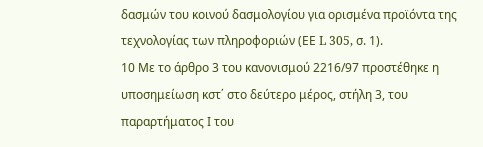δασμών του κοινού δασμολογίου για ορισμένα προϊόντα της τεχνολογίας των πληροφοριών (ΕΕ L 305, σ. 1).
10 Με το άρθρο 3 του κανονισμού 2216/97 προστέθηκε η υποσημείωση κστ΄ στο δεύτερο μέρος, στήλη 3, του παραρτήματος Ι του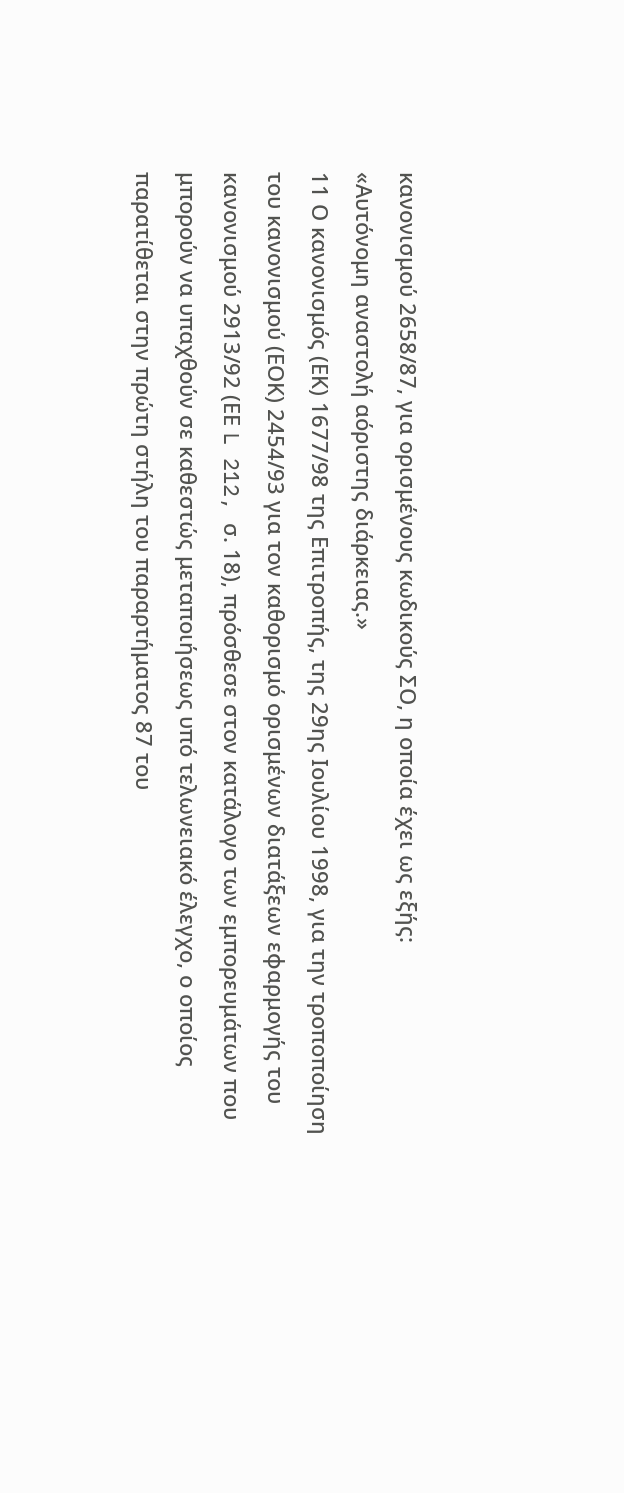κανονισμού 2658/87, για ορισμένους κωδικούς ΣΟ, η οποία έχει ως εξής:
«Αυτόνομη αναστολή αόριστης διάρκειας.»
11 Ο κανονισμός (ΕΚ) 1677/98 της Επιτροπής, της 29ης Ιουλίου 1998, για την τροποποίηση του κανονισμού (ΕΟΚ) 2454/93 για τον καθορισμό ορισμένων διατάξεων εφαρμογής του κανονισμού 2913/92 (ΕΕ L 212, σ. 18), πρόσθεσε στον κατάλογο των εμπορευμάτων που μπορούν να υπαχθούν σε καθεστώς μεταποιήσεως υπό τελωνειακό έλεγχο, ο οποίος παρατίθεται στην πρώτη στήλη του παραρτήματος 87 του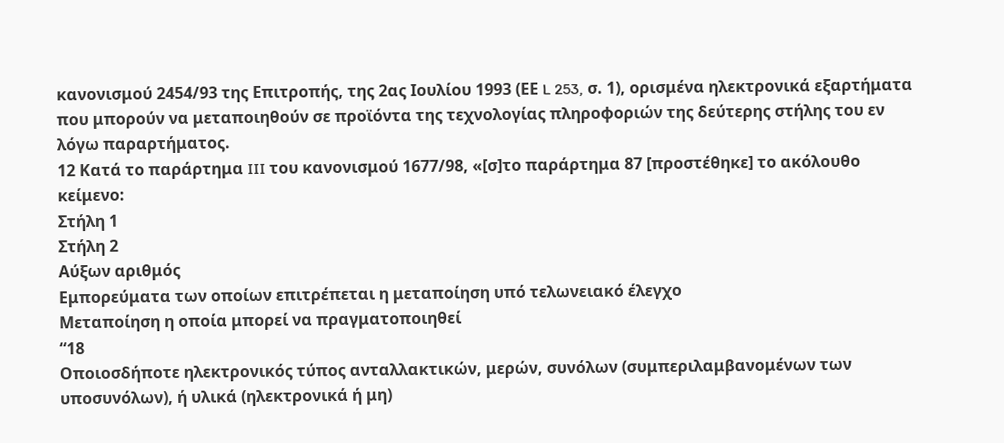κανονισμού 2454/93 της Επιτροπής, της 2ας Ιουλίου 1993 (ΕΕ L 253, σ. 1), ορισμένα ηλεκτρονικά εξαρτήματα που μπορούν να μεταποιηθούν σε προϊόντα της τεχνολογίας πληροφοριών της δεύτερης στήλης του εν λόγω παραρτήματος.
12 Κατά το παράρτημα III του κανονισμού 1677/98, «[σ]το παράρτημα 87 [προστέθηκε] το ακόλουθο κείμενο:
Στήλη 1
Στήλη 2
Αύξων αριθμός
Εμπορεύματα των οποίων επιτρέπεται η μεταποίηση υπό τελωνειακό έλεγχο
Μεταποίηση η οποία μπορεί να πραγματοποιηθεί
“18
Οποιοσδήποτε ηλεκτρονικός τύπος ανταλλακτικών, μερών, συνόλων (συμπεριλαμβανομένων των υποσυνόλων), ή υλικά (ηλεκτρονικά ή μη)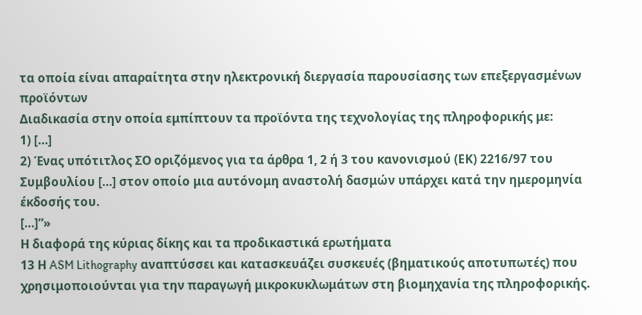τα οποία είναι απαραίτητα στην ηλεκτρονική διεργασία παρουσίασης των επεξεργασμένων προϊόντων
Διαδικασία στην οποία εμπίπτουν τα προϊόντα της τεχνολογίας της πληροφορικής με:
1) […]
2) Ένας υπότιτλος ΣΟ οριζόμενος για τα άρθρα 1, 2 ή 3 του κανονισμού (ΕΚ) 2216/97 του Συμβουλίου […] στον οποίο μια αυτόνομη αναστολή δασμών υπάρχει κατά την ημερομηνία έκδοσής του.
[…]”»
Η διαφορά της κύριας δίκης και τα προδικαστικά ερωτήματα
13 Η ASM Lithography αναπτύσσει και κατασκευάζει συσκευές (βηματικούς αποτυπωτές) που χρησιμοποιούνται για την παραγωγή μικροκυκλωμάτων στη βιομηχανία της πληροφορικής.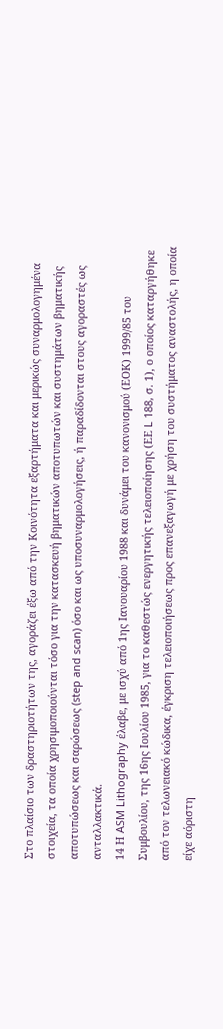Στο πλαίσιο των δραστηριοτήτων της, αγοράζει έξω από την Κοινότητα εξαρτήματα και μερικώς συναρμολογημένα στοιχεία, τα οποία χρησιμοποιούνται τόσο για την κατασκευή βηματικών αποτυπωτών και συστημάτων βηματικής αποτυπώσεως και σαρώσεως (step and scan) όσο και ως υποσυναρμολογήσεις, ή παραδίδονται στους αγοραστές ως ανταλλακτικά.
14 Η ASM Lithography έλαβε, με ισχύ από 1ης Ιανουαρίου 1988 και δυνάμει του κανονισμού (ΕΟΚ) 1999/85 του Συμβουλίου, της 16ης Ιουλίου 1985, για το καθεστώς ενεργητικής τελειοποίησης (ΕΕ L 188, σ. 1), ο οποίος καταργήθηκε από τον τελωνειακό κώδικα, έγκριση τελειοποιήσεως προς επανεξαγωγή με χρήση του συστήματος αναστολής, η οποία είχε αόριστη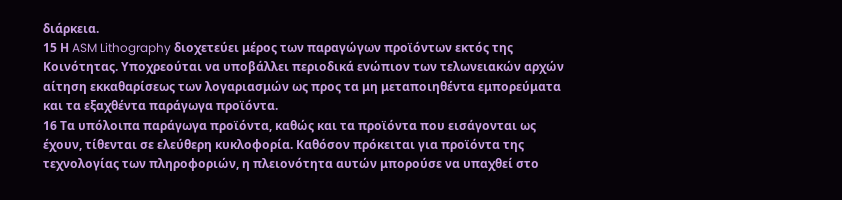διάρκεια.
15 Η ASM Lithography διοχετεύει μέρος των παραγώγων προϊόντων εκτός της Κοινότητας. Υποχρεούται να υποβάλλει περιοδικά ενώπιον των τελωνειακών αρχών αίτηση εκκαθαρίσεως των λογαριασμών ως προς τα μη μεταποιηθέντα εμπορεύματα και τα εξαχθέντα παράγωγα προϊόντα.
16 Τα υπόλοιπα παράγωγα προϊόντα, καθώς και τα προϊόντα που εισάγονται ως έχουν, τίθενται σε ελεύθερη κυκλοφορία. Καθόσον πρόκειται για προϊόντα της τεχνολογίας των πληροφοριών, η πλειονότητα αυτών μπορούσε να υπαχθεί στο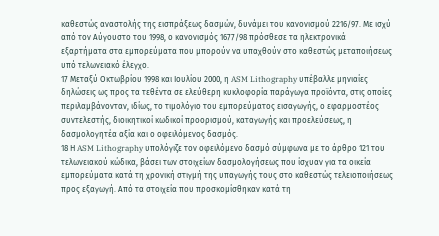καθεστώς αναστολής της εισπράξεως δασμών, δυνάμει του κανονισμού 2216/97. Με ισχύ από τον Αύγουστο του 1998, ο κανονισμός 1677/98 πρόσθεσε τα ηλεκτρονικά εξαρτήματα στα εμπορεύματα που μπορούν να υπαχθούν στο καθεστώς μεταποιήσεως υπό τελωνειακό έλεγχο.
17 Μεταξύ Οκτωβρίου 1998 και Ιουλίου 2000, η ASM Lithography υπέβαλλε μηνιαίες δηλώσεις ως προς τα τεθέντα σε ελεύθερη κυκλοφορία παράγωγα προϊόντα, στις οποίες περιλαμβάνονταν, ιδίως, το τιμολόγιο του εμπορεύματος εισαγωγής, ο εφαρμοστέος συντελεστής, διοικητικοί κωδικοί προορισμού, καταγωγής και προελεύσεως, η δασμολογητέα αξία και ο οφειλόμενος δασμός.
18 Η ASM Lithography υπολόγιζε τον οφειλόμενο δασμό σύμφωνα με το άρθρο 121 του τελωνειακού κώδικα, βάσει των στοιχείων δασμολογήσεως που ίσχυαν για τα οικεία εμπορεύματα κατά τη χρονική στιγμή της υπαγωγής τους στο καθεστώς τελειοποιήσεως προς εξαγωγή. Από τα στοιχεία που προσκομίσθηκαν κατά τη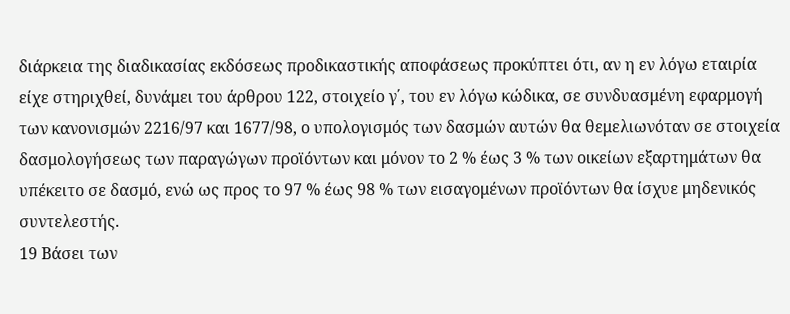διάρκεια της διαδικασίας εκδόσεως προδικαστικής αποφάσεως προκύπτει ότι, αν η εν λόγω εταιρία είχε στηριχθεί, δυνάμει του άρθρου 122, στοιχείο γ΄, του εν λόγω κώδικα, σε συνδυασμένη εφαρμογή των κανονισμών 2216/97 και 1677/98, ο υπολογισμός των δασμών αυτών θα θεμελιωνόταν σε στοιχεία δασμολογήσεως των παραγώγων προϊόντων και μόνον το 2 % έως 3 % των οικείων εξαρτημάτων θα υπέκειτο σε δασμό, ενώ ως προς το 97 % έως 98 % των εισαγομένων προϊόντων θα ίσχυε μηδενικός συντελεστής.
19 Βάσει των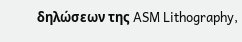δηλώσεων της ASM Lithography,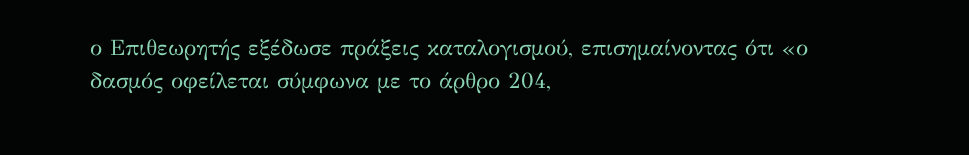ο Επιθεωρητής εξέδωσε πράξεις καταλογισμού, επισημαίνοντας ότι «ο δασμός οφείλεται σύμφωνα με το άρθρο 204,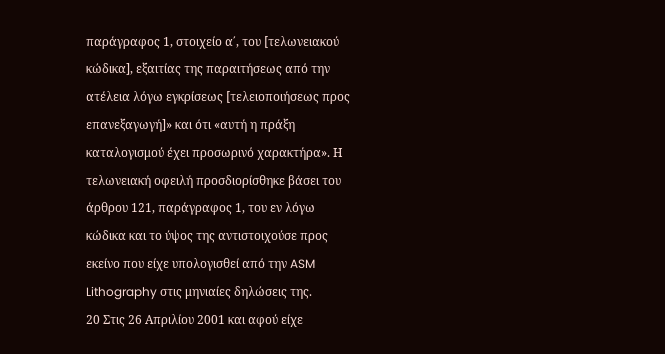παράγραφος 1, στοιχείο α΄, του [τελωνειακού κώδικα], εξαιτίας της παραιτήσεως από την ατέλεια λόγω εγκρίσεως [τελειοποιήσεως προς επανεξαγωγή]» και ότι «αυτή η πράξη καταλογισμού έχει προσωρινό χαρακτήρα». Η τελωνειακή οφειλή προσδιορίσθηκε βάσει του άρθρου 121, παράγραφος 1, του εν λόγω κώδικα και το ύψος της αντιστοιχούσε προς εκείνο που είχε υπολογισθεί από την ASM Lithography στις μηνιαίες δηλώσεις της.
20 Στις 26 Απριλίου 2001 και αφού είχε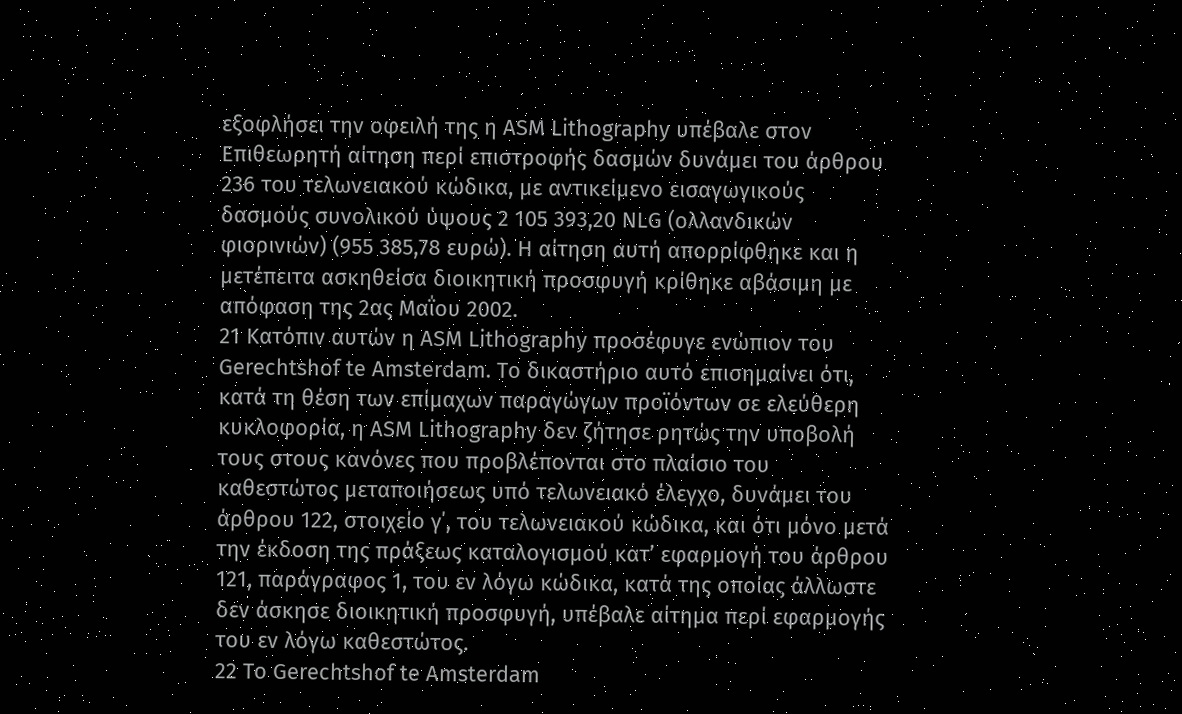εξοφλήσει την οφειλή της η ASM Lithography υπέβαλε στον Επιθεωρητή αίτηση περί επιστροφής δασμών δυνάμει του άρθρου 236 του τελωνειακού κώδικα, με αντικείμενο εισαγωγικούς δασμούς συνολικού ύψους 2 105 393,20 NLG (ολλανδικών φιορινιών) (955 385,78 ευρώ). Η αίτηση αυτή απορρίφθηκε και η μετέπειτα ασκηθείσα διοικητική προσφυγή κρίθηκε αβάσιμη με απόφαση της 2ας Μαΐου 2002.
21 Κατόπιν αυτών η ASM Lithography προσέφυγε ενώπιον του Gerechtshof te Amsterdam. Το δικαστήριο αυτό επισημαίνει ότι, κατά τη θέση των επίμαχων παραγώγων προϊόντων σε ελεύθερη κυκλοφορία, η ASM Lithography δεν ζήτησε ρητώς την υποβολή τους στους κανόνες που προβλέπονται στο πλαίσιο του καθεστώτος μεταποιήσεως υπό τελωνειακό έλεγχο, δυνάμει του άρθρου 122, στοιχείο γ΄, του τελωνειακού κώδικα, και ότι μόνο μετά την έκδοση της πράξεως καταλογισμού κατ’ εφαρμογή του άρθρου 121, παράγραφος 1, του εν λόγω κώδικα, κατά της οποίας άλλωστε δεν άσκησε διοικητική προσφυγή, υπέβαλε αίτημα περί εφαρμογής του εν λόγω καθεστώτος.
22 Το Gerechtshof te Amsterdam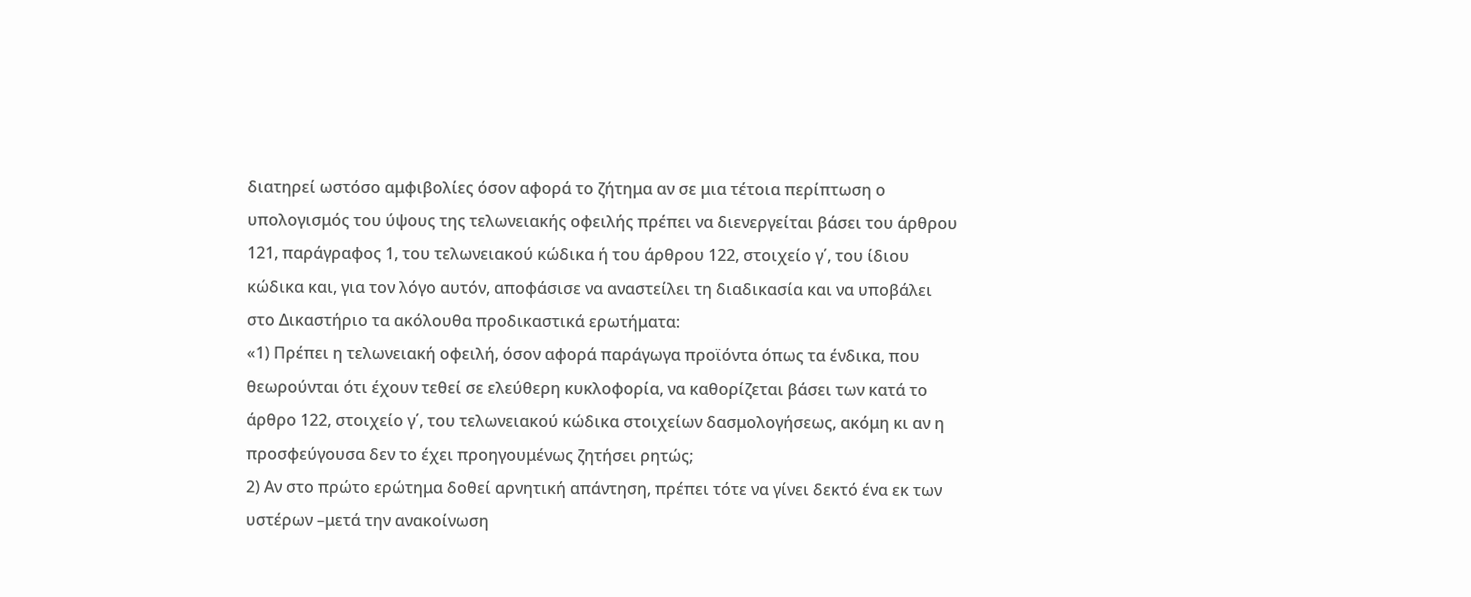διατηρεί ωστόσο αμφιβολίες όσον αφορά το ζήτημα αν σε μια τέτοια περίπτωση ο υπολογισμός του ύψους της τελωνειακής οφειλής πρέπει να διενεργείται βάσει του άρθρου 121, παράγραφος 1, του τελωνειακού κώδικα ή του άρθρου 122, στοιχείο γ΄, του ίδιου κώδικα και, για τον λόγο αυτόν, αποφάσισε να αναστείλει τη διαδικασία και να υποβάλει στο Δικαστήριο τα ακόλουθα προδικαστικά ερωτήματα:
«1) Πρέπει η τελωνειακή οφειλή, όσον αφορά παράγωγα προϊόντα όπως τα ένδικα, που θεωρούνται ότι έχουν τεθεί σε ελεύθερη κυκλοφορία, να καθορίζεται βάσει των κατά το άρθρο 122, στοιχείο γ΄, του τελωνειακού κώδικα στοιχείων δασμολογήσεως, ακόμη κι αν η προσφεύγουσα δεν το έχει προηγουμένως ζητήσει ρητώς;
2) Αν στο πρώτο ερώτημα δοθεί αρνητική απάντηση, πρέπει τότε να γίνει δεκτό ένα εκ των υστέρων –μετά την ανακοίνωση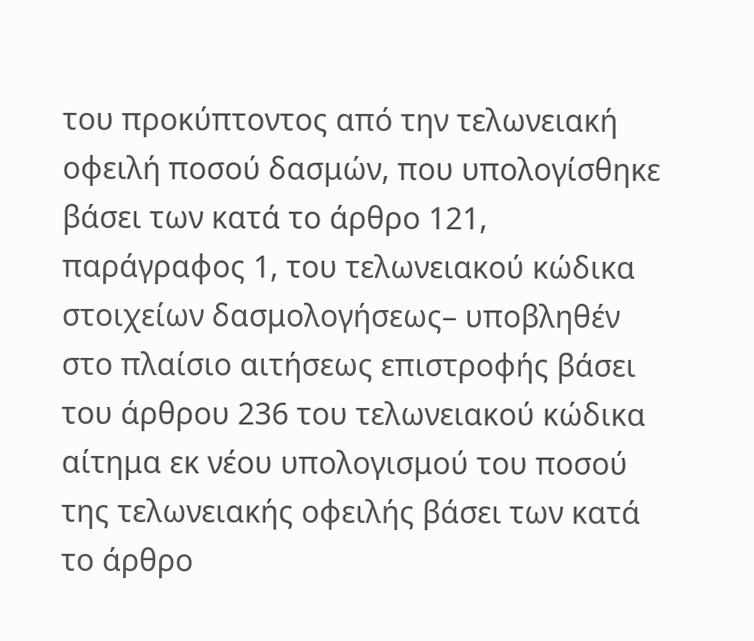του προκύπτοντος από την τελωνειακή οφειλή ποσού δασμών, που υπολογίσθηκε βάσει των κατά το άρθρο 121, παράγραφος 1, του τελωνειακού κώδικα στοιχείων δασμολογήσεως– υποβληθέν στο πλαίσιο αιτήσεως επιστροφής βάσει του άρθρου 236 του τελωνειακού κώδικα αίτημα εκ νέου υπολογισμού του ποσού της τελωνειακής οφειλής βάσει των κατά το άρθρο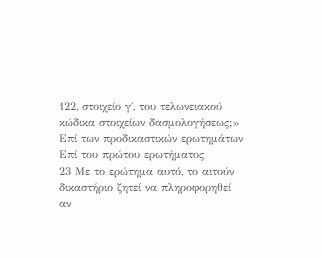122, στοιχείο γ΄, του τελωνειακού κώδικα στοιχείων δασμολογήσεως;»
Επί των προδικαστικών ερωτημάτων
Επί του πρώτου ερωτήματος
23 Με το ερώτημα αυτό, το αιτούν δικαστήριο ζητεί να πληροφορηθεί αν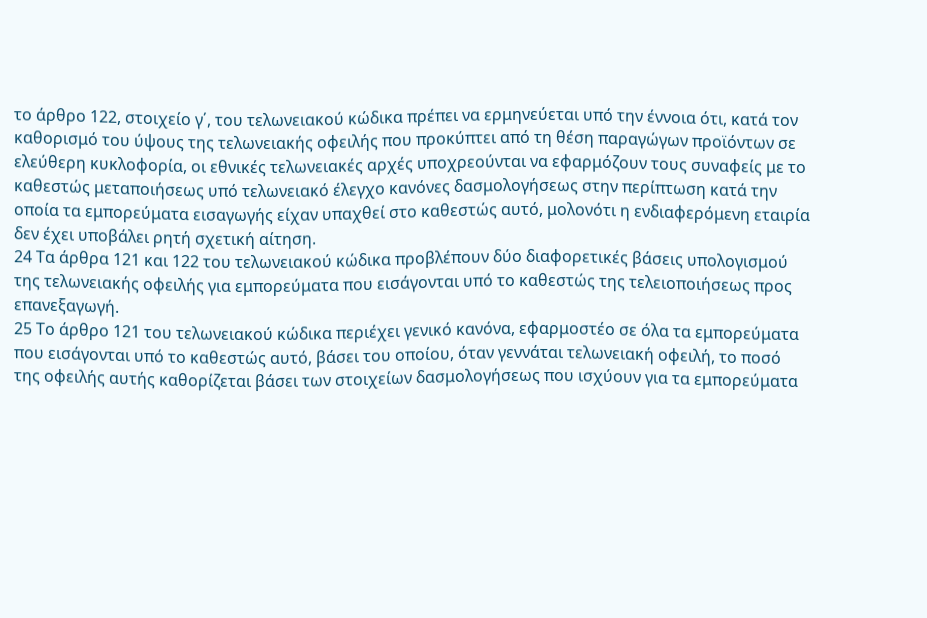το άρθρο 122, στοιχείο γ΄, του τελωνειακού κώδικα πρέπει να ερμηνεύεται υπό την έννοια ότι, κατά τον καθορισμό του ύψους της τελωνειακής οφειλής που προκύπτει από τη θέση παραγώγων προϊόντων σε ελεύθερη κυκλοφορία, οι εθνικές τελωνειακές αρχές υποχρεούνται να εφαρμόζουν τους συναφείς με το καθεστώς μεταποιήσεως υπό τελωνειακό έλεγχο κανόνες δασμολογήσεως στην περίπτωση κατά την οποία τα εμπορεύματα εισαγωγής είχαν υπαχθεί στο καθεστώς αυτό, μολονότι η ενδιαφερόμενη εταιρία δεν έχει υποβάλει ρητή σχετική αίτηση.
24 Τα άρθρα 121 και 122 του τελωνειακού κώδικα προβλέπουν δύο διαφορετικές βάσεις υπολογισμού της τελωνειακής οφειλής για εμπορεύματα που εισάγονται υπό το καθεστώς της τελειοποιήσεως προς επανεξαγωγή.
25 Το άρθρο 121 του τελωνειακού κώδικα περιέχει γενικό κανόνα, εφαρμοστέο σε όλα τα εμπορεύματα που εισάγονται υπό το καθεστώς αυτό, βάσει του οποίου, όταν γεννάται τελωνειακή οφειλή, το ποσό της οφειλής αυτής καθορίζεται βάσει των στοιχείων δασμολογήσεως που ισχύουν για τα εμπορεύματα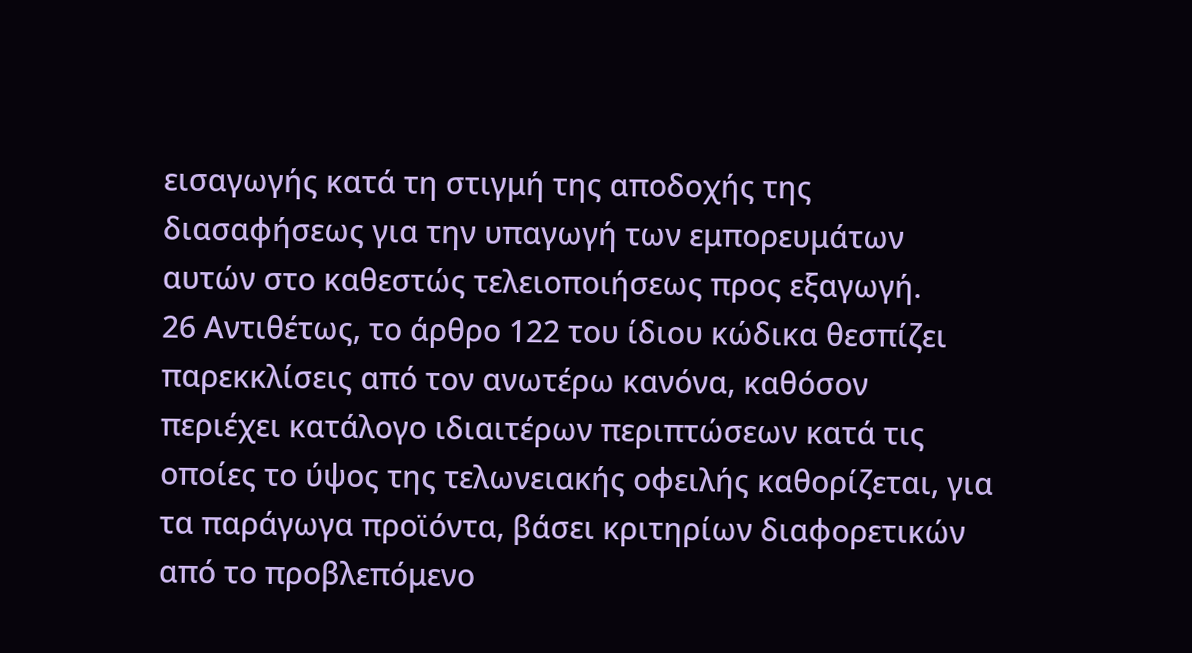εισαγωγής κατά τη στιγμή της αποδοχής της διασαφήσεως για την υπαγωγή των εμπορευμάτων αυτών στο καθεστώς τελειοποιήσεως προς εξαγωγή.
26 Αντιθέτως, το άρθρο 122 του ίδιου κώδικα θεσπίζει παρεκκλίσεις από τον ανωτέρω κανόνα, καθόσον περιέχει κατάλογο ιδιαιτέρων περιπτώσεων κατά τις οποίες το ύψος της τελωνειακής οφειλής καθορίζεται, για τα παράγωγα προϊόντα, βάσει κριτηρίων διαφορετικών από το προβλεπόμενο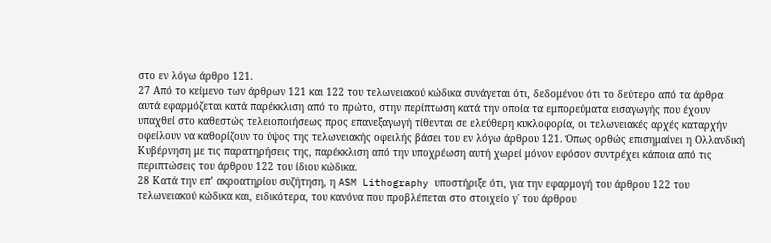στο εν λόγω άρθρο 121.
27 Από το κείμενο των άρθρων 121 και 122 του τελωνειακού κώδικα συνάγεται ότι, δεδομένου ότι το δεύτερο από τα άρθρα αυτά εφαρμόζεται κατά παρέκκλιση από το πρώτο, στην περίπτωση κατά την οποία τα εμπορεύματα εισαγωγής που έχουν υπαχθεί στο καθεστώς τελειοποιήσεως προς επανεξαγωγή τίθενται σε ελεύθερη κυκλοφορία, οι τελωνειακές αρχές καταρχήν οφείλουν να καθορίζουν το ύψος της τελωνειακής οφειλής βάσει του εν λόγω άρθρου 121. Όπως ορθώς επισημαίνει η Ολλανδική Κυβέρνηση με τις παρατηρήσεις της, παρέκκλιση από την υποχρέωση αυτή χωρεί μόνον εφόσον συντρέχει κάποια από τις περιπτώσεις του άρθρου 122 του ίδιου κώδικα.
28 Κατά την επ’ ακροατηρίου συζήτηση, η ASM Lithography υποστήριξε ότι, για την εφαρμογή του άρθρου 122 του τελωνειακού κώδικα και, ειδικότερα, του κανόνα που προβλέπεται στο στοιχείο γ΄ του άρθρου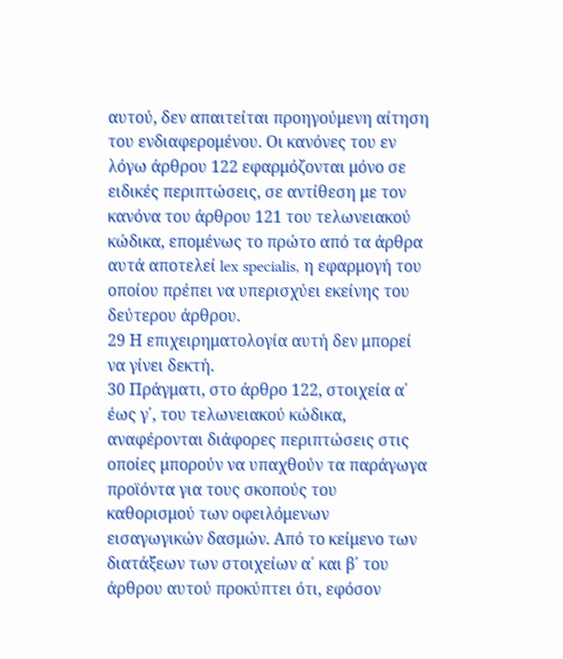αυτού, δεν απαιτείται προηγούμενη αίτηση του ενδιαφερομένου. Οι κανόνες του εν λόγω άρθρου 122 εφαρμόζονται μόνο σε ειδικές περιπτώσεις, σε αντίθεση με τον κανόνα του άρθρου 121 του τελωνειακού κώδικα, επομένως το πρώτο από τα άρθρα αυτά αποτελεί lex specialis, η εφαρμογή του οποίου πρέπει να υπερισχύει εκείνης του δεύτερου άρθρου.
29 Η επιχειρηματολογία αυτή δεν μπορεί να γίνει δεκτή.
30 Πράγματι, στο άρθρο 122, στοιχεία α΄ έως γ΄, του τελωνειακού κώδικα, αναφέρονται διάφορες περιπτώσεις στις οποίες μπορούν να υπαχθούν τα παράγωγα προϊόντα για τους σκοπούς του καθορισμού των οφειλόμενων εισαγωγικών δασμών. Από το κείμενο των διατάξεων των στοιχείων α΄ και β΄ του άρθρου αυτού προκύπτει ότι, εφόσον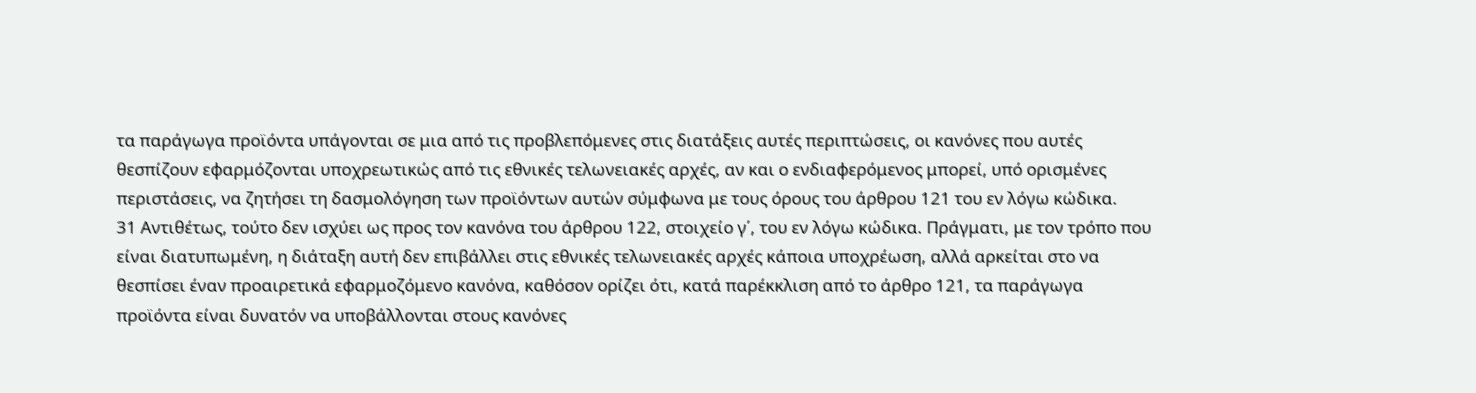τα παράγωγα προϊόντα υπάγονται σε μια από τις προβλεπόμενες στις διατάξεις αυτές περιπτώσεις, οι κανόνες που αυτές θεσπίζουν εφαρμόζονται υποχρεωτικώς από τις εθνικές τελωνειακές αρχές, αν και ο ενδιαφερόμενος μπορεί, υπό ορισμένες περιστάσεις, να ζητήσει τη δασμολόγηση των προϊόντων αυτών σύμφωνα με τους όρους του άρθρου 121 του εν λόγω κώδικα.
31 Αντιθέτως, τούτο δεν ισχύει ως προς τον κανόνα του άρθρου 122, στοιχείο γ΄, του εν λόγω κώδικα. Πράγματι, με τον τρόπο που είναι διατυπωμένη, η διάταξη αυτή δεν επιβάλλει στις εθνικές τελωνειακές αρχές κάποια υποχρέωση, αλλά αρκείται στο να θεσπίσει έναν προαιρετικά εφαρμοζόμενο κανόνα, καθόσον ορίζει ότι, κατά παρέκκλιση από το άρθρο 121, τα παράγωγα προϊόντα είναι δυνατόν να υποβάλλονται στους κανόνες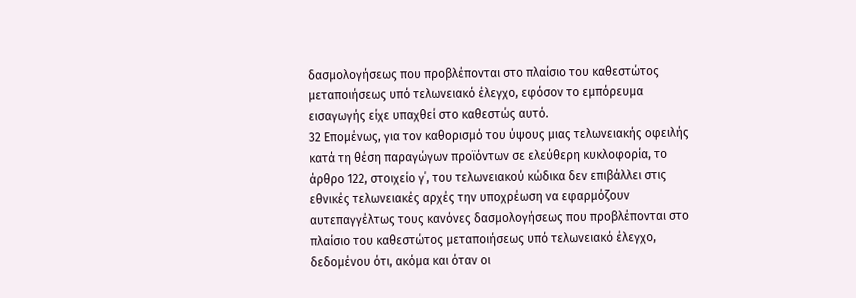δασμολογήσεως που προβλέπονται στο πλαίσιο του καθεστώτος μεταποιήσεως υπό τελωνειακό έλεγχο, εφόσον το εμπόρευμα εισαγωγής είχε υπαχθεί στο καθεστώς αυτό.
32 Επομένως, για τον καθορισμό του ύψους μιας τελωνειακής οφειλής κατά τη θέση παραγώγων προϊόντων σε ελεύθερη κυκλοφορία, το άρθρο 122, στοιχείο γ΄, του τελωνειακού κώδικα δεν επιβάλλει στις εθνικές τελωνειακές αρχές την υποχρέωση να εφαρμόζουν αυτεπαγγέλτως τους κανόνες δασμολογήσεως που προβλέπονται στο πλαίσιο του καθεστώτος μεταποιήσεως υπό τελωνειακό έλεγχο, δεδομένου ότι, ακόμα και όταν οι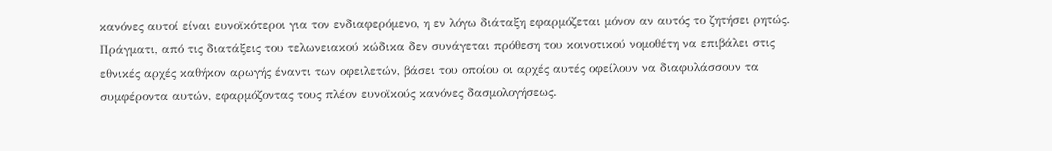κανόνες αυτοί είναι ευνοϊκότεροι για τον ενδιαφερόμενο, η εν λόγω διάταξη εφαρμόζεται μόνον αν αυτός το ζητήσει ρητώς. Πράγματι, από τις διατάξεις του τελωνειακού κώδικα δεν συνάγεται πρόθεση του κοινοτικού νομοθέτη να επιβάλει στις εθνικές αρχές καθήκον αρωγής έναντι των οφειλετών, βάσει του οποίου οι αρχές αυτές οφείλουν να διαφυλάσσουν τα συμφέροντα αυτών, εφαρμόζοντας τους πλέον ευνοϊκούς κανόνες δασμολογήσεως.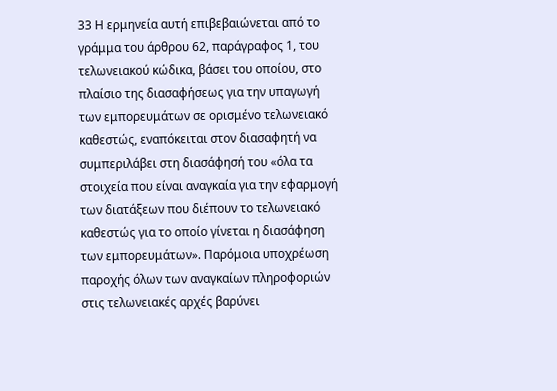33 Η ερμηνεία αυτή επιβεβαιώνεται από το γράμμα του άρθρου 62, παράγραφος 1, του τελωνειακού κώδικα, βάσει του οποίου, στο πλαίσιο της διασαφήσεως για την υπαγωγή των εμπορευμάτων σε ορισμένο τελωνειακό καθεστώς, εναπόκειται στον διασαφητή να συμπεριλάβει στη διασάφησή του «όλα τα στοιχεία που είναι αναγκαία για την εφαρμογή των διατάξεων που διέπουν το τελωνειακό καθεστώς για το οποίο γίνεται η διασάφηση των εμπορευμάτων». Παρόμοια υποχρέωση παροχής όλων των αναγκαίων πληροφοριών στις τελωνειακές αρχές βαρύνει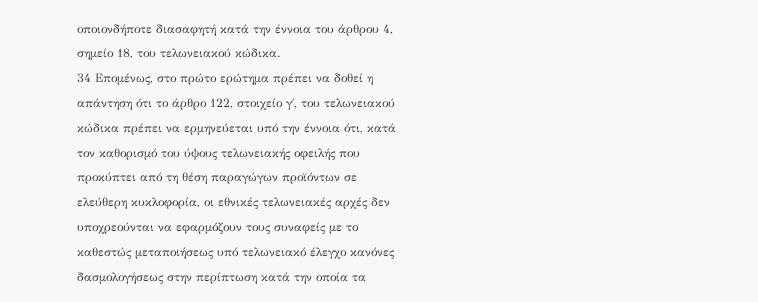οποιονδήποτε διασαφητή κατά την έννοια του άρθρου 4, σημείο 18, του τελωνειακού κώδικα.
34 Επομένως, στο πρώτο ερώτημα πρέπει να δοθεί η απάντηση ότι το άρθρο 122, στοιχείο γ΄, του τελωνειακού κώδικα πρέπει να ερμηνεύεται υπό την έννοια ότι, κατά τον καθορισμό του ύψους τελωνειακής οφειλής που προκύπτει από τη θέση παραγώγων προϊόντων σε ελεύθερη κυκλοφορία, οι εθνικές τελωνειακές αρχές δεν υποχρεούνται να εφαρμόζουν τους συναφείς με το καθεστώς μεταποιήσεως υπό τελωνειακό έλεγχο κανόνες δασμολογήσεως στην περίπτωση κατά την οποία τα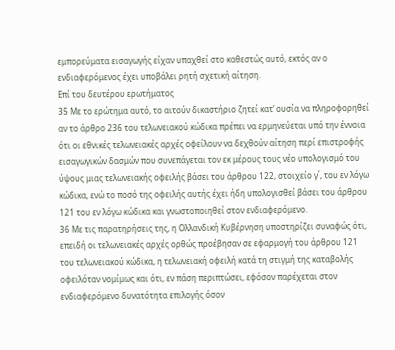εμπορεύματα εισαγωγής είχαν υπαχθεί στο καθεστώς αυτό, εκτός αν ο ενδιαφερόμενος έχει υποβάλει ρητή σχετική αίτηση.
Επί του δευτέρου ερωτήματος
35 Με το ερώτημα αυτό, το αιτούν δικαστήριο ζητεί κατ’ ουσία να πληροφορηθεί αν το άρθρο 236 του τελωνειακού κώδικα πρέπει να ερμηνεύεται υπό την έννοια ότι οι εθνικές τελωνειακές αρχές οφείλουν να δεχθούν αίτηση περί επιστροφής εισαγωγικών δασμών που συνεπάγεται τον εκ μέρους τους νέο υπολογισμό του ύψους μιας τελωνειακής οφειλής βάσει του άρθρου 122, στοιχείο γ΄, του εν λόγω κώδικα, ενώ το ποσό της οφειλής αυτής έχει ήδη υπολογισθεί βάσει του άρθρου 121 του εν λόγω κώδικα και γνωστοποιηθεί στον ενδιαφερόμενο.
36 Με τις παρατηρήσεις της, η Ολλανδική Κυβέρνηση υποστηρίζει συναφώς ότι, επειδή οι τελωνειακές αρχές ορθώς προέβησαν σε εφαρμογή του άρθρου 121 του τελωνειακού κώδικα, η τελωνειακή οφειλή κατά τη στιγμή της καταβολής οφειλόταν νομίμως και ότι, εν πάση περιπτώσει, εφόσον παρέχεται στον ενδιαφερόμενο δυνατότητα επιλογής όσον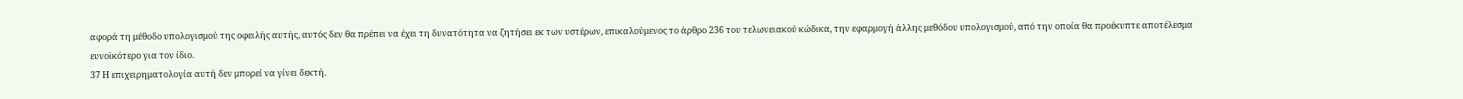αφορά τη μέθοδο υπολογισμού της οφειλής αυτής, αυτός δεν θα πρέπει να έχει τη δυνατότητα να ζητήσει εκ των υστέρων, επικαλούμενος το άρθρο 236 του τελωνειακού κώδικα, την εφαρμογή άλλης μεθόδου υπολογισμού, από την οποία θα προέκυπτε αποτέλεσμα ευνοϊκότερο για τον ίδιο.
37 Η επιχειρηματολογία αυτή δεν μπορεί να γίνει δεκτή.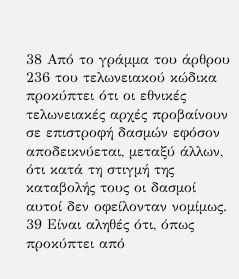38 Από το γράμμα του άρθρου 236 του τελωνειακού κώδικα προκύπτει ότι οι εθνικές τελωνειακές αρχές προβαίνουν σε επιστροφή δασμών εφόσον αποδεικνύεται, μεταξύ άλλων, ότι κατά τη στιγμή της καταβολής τους οι δασμοί αυτοί δεν οφείλονταν νομίμως.
39 Είναι αληθές ότι, όπως προκύπτει από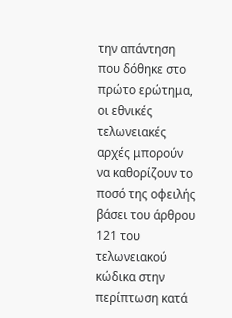την απάντηση που δόθηκε στο πρώτο ερώτημα, οι εθνικές τελωνειακές αρχές μπορούν να καθορίζουν το ποσό της οφειλής βάσει του άρθρου 121 του τελωνειακού κώδικα στην περίπτωση κατά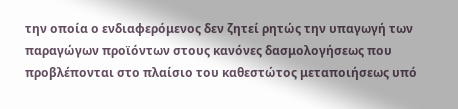την οποία ο ενδιαφερόμενος δεν ζητεί ρητώς την υπαγωγή των παραγώγων προϊόντων στους κανόνες δασμολογήσεως που προβλέπονται στο πλαίσιο του καθεστώτος μεταποιήσεως υπό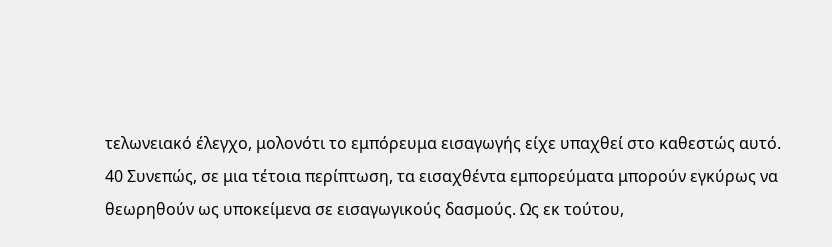τελωνειακό έλεγχο, μολονότι το εμπόρευμα εισαγωγής είχε υπαχθεί στο καθεστώς αυτό.
40 Συνεπώς, σε μια τέτοια περίπτωση, τα εισαχθέντα εμπορεύματα μπορούν εγκύρως να θεωρηθούν ως υποκείμενα σε εισαγωγικούς δασμούς. Ως εκ τούτου,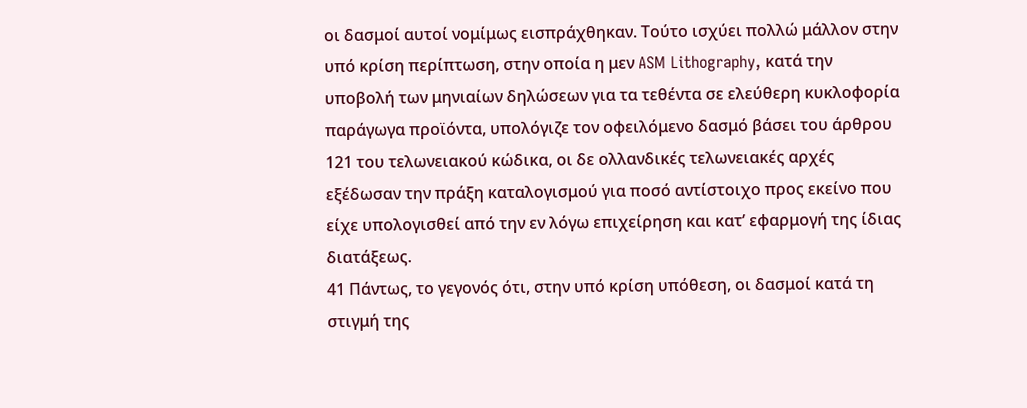οι δασμοί αυτοί νομίμως εισπράχθηκαν. Τούτο ισχύει πολλώ μάλλον στην υπό κρίση περίπτωση, στην οποία η μεν ASM Lithography, κατά την υποβολή των μηνιαίων δηλώσεων για τα τεθέντα σε ελεύθερη κυκλοφορία παράγωγα προϊόντα, υπολόγιζε τον οφειλόμενο δασμό βάσει του άρθρου 121 του τελωνειακού κώδικα, οι δε ολλανδικές τελωνειακές αρχές εξέδωσαν την πράξη καταλογισμού για ποσό αντίστοιχο προς εκείνο που είχε υπολογισθεί από την εν λόγω επιχείρηση και κατ’ εφαρμογή της ίδιας διατάξεως.
41 Πάντως, το γεγονός ότι, στην υπό κρίση υπόθεση, οι δασμοί κατά τη στιγμή της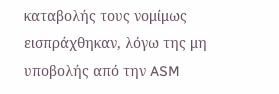καταβολής τους νομίμως εισπράχθηκαν, λόγω της μη υποβολής από την ASM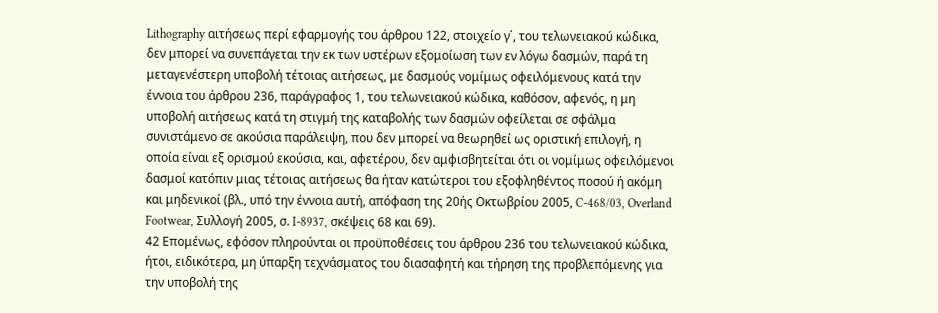Lithography αιτήσεως περί εφαρμογής του άρθρου 122, στοιχείο γ΄, του τελωνειακού κώδικα, δεν μπορεί να συνεπάγεται την εκ των υστέρων εξομοίωση των εν λόγω δασμών, παρά τη μεταγενέστερη υποβολή τέτοιας αιτήσεως, με δασμούς νομίμως οφειλόμενους κατά την έννοια του άρθρου 236, παράγραφος 1, του τελωνειακού κώδικα, καθόσον, αφενός, η μη υποβολή αιτήσεως κατά τη στιγμή της καταβολής των δασμών οφείλεται σε σφάλμα συνιστάμενο σε ακούσια παράλειψη, που δεν μπορεί να θεωρηθεί ως οριστική επιλογή, η οποία είναι εξ ορισμού εκούσια, και, αφετέρου, δεν αμφισβητείται ότι οι νομίμως οφειλόμενοι δασμοί κατόπιν μιας τέτοιας αιτήσεως θα ήταν κατώτεροι του εξοφληθέντος ποσού ή ακόμη και μηδενικοί (βλ., υπό την έννοια αυτή, απόφαση της 20ής Οκτωβρίου 2005, C‑468/03, Overland Footwear, Συλλογή 2005, σ. I‑8937, σκέψεις 68 και 69).
42 Επομένως, εφόσον πληρούνται οι προϋποθέσεις του άρθρου 236 του τελωνειακού κώδικα, ήτοι, ειδικότερα, μη ύπαρξη τεχνάσματος του διασαφητή και τήρηση της προβλεπόμενης για την υποβολή της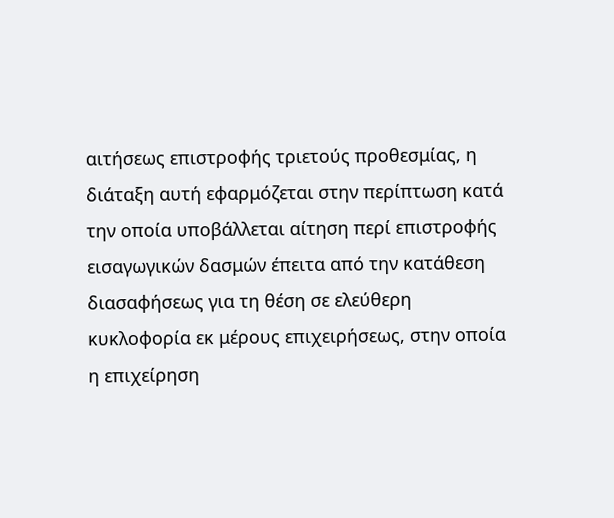αιτήσεως επιστροφής τριετούς προθεσμίας, η διάταξη αυτή εφαρμόζεται στην περίπτωση κατά την οποία υποβάλλεται αίτηση περί επιστροφής εισαγωγικών δασμών έπειτα από την κατάθεση διασαφήσεως για τη θέση σε ελεύθερη κυκλοφορία εκ μέρους επιχειρήσεως, στην οποία η επιχείρηση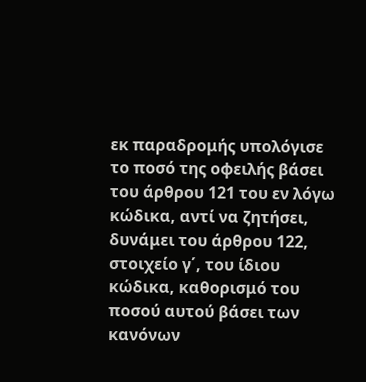εκ παραδρομής υπολόγισε το ποσό της οφειλής βάσει του άρθρου 121 του εν λόγω κώδικα, αντί να ζητήσει, δυνάμει του άρθρου 122, στοιχείο γ΄, του ίδιου κώδικα, καθορισμό του ποσού αυτού βάσει των κανόνων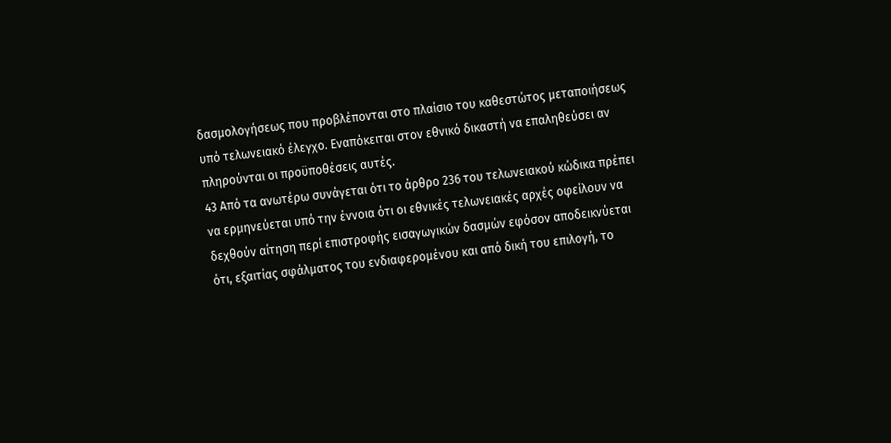δασμολογήσεως που προβλέπονται στο πλαίσιο του καθεστώτος μεταποιήσεως υπό τελωνειακό έλεγχο. Εναπόκειται στον εθνικό δικαστή να επαληθεύσει αν πληρούνται οι προϋποθέσεις αυτές.
43 Από τα ανωτέρω συνάγεται ότι το άρθρο 236 του τελωνειακού κώδικα πρέπει να ερμηνεύεται υπό την έννοια ότι οι εθνικές τελωνειακές αρχές οφείλουν να δεχθούν αίτηση περί επιστροφής εισαγωγικών δασμών εφόσον αποδεικνύεται ότι, εξαιτίας σφάλματος του ενδιαφερομένου και από δική του επιλογή, το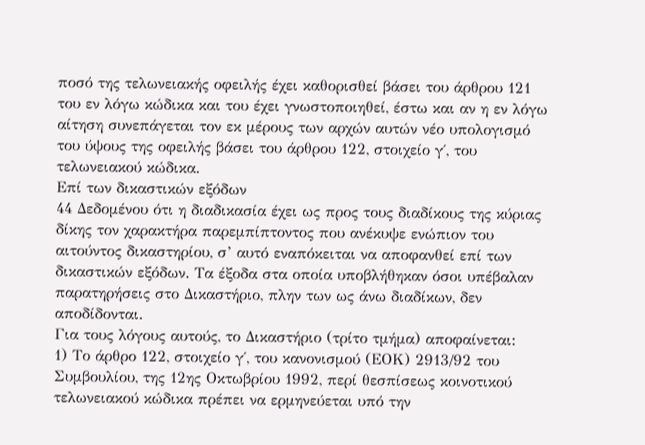ποσό της τελωνειακής οφειλής έχει καθορισθεί βάσει του άρθρου 121 του εν λόγω κώδικα και του έχει γνωστοποιηθεί, έστω και αν η εν λόγω αίτηση συνεπάγεται τον εκ μέρους των αρχών αυτών νέο υπολογισμό του ύψους της οφειλής βάσει του άρθρου 122, στοιχείο γ΄, του τελωνειακού κώδικα.
Επί των δικαστικών εξόδων
44 Δεδομένου ότι η διαδικασία έχει ως προς τους διαδίκους της κύριας δίκης τον χαρακτήρα παρεμπίπτοντος που ανέκυψε ενώπιον του αιτούντος δικαστηρίου, σ’ αυτό εναπόκειται να αποφανθεί επί των δικαστικών εξόδων. Τα έξοδα στα οποία υποβλήθηκαν όσοι υπέβαλαν παρατηρήσεις στο Δικαστήριο, πλην των ως άνω διαδίκων, δεν αποδίδονται.
Για τους λόγους αυτούς, το Δικαστήριο (τρίτο τμήμα) αποφαίνεται:
1) Το άρθρο 122, στοιχείο γ΄, του κανονισμού (ΕΟΚ) 2913/92 του Συμβουλίου, της 12ης Οκτωβρίου 1992, περί θεσπίσεως κοινοτικού τελωνειακού κώδικα πρέπει να ερμηνεύεται υπό την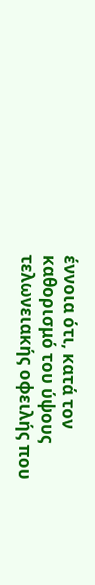έννοια ότι, κατά τον καθορισμό του ύψους τελωνειακής οφειλής που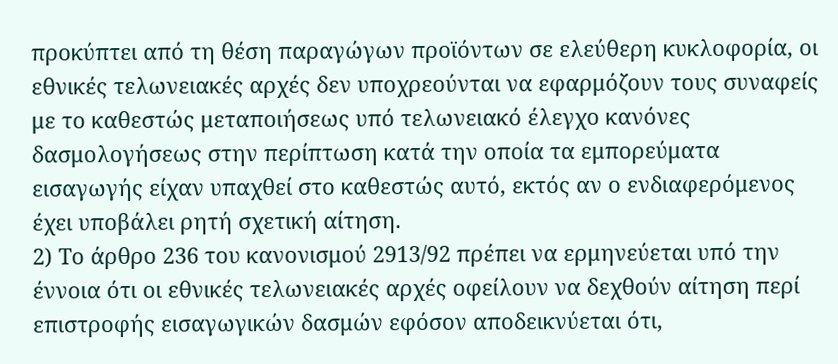προκύπτει από τη θέση παραγώγων προϊόντων σε ελεύθερη κυκλοφορία, οι εθνικές τελωνειακές αρχές δεν υποχρεούνται να εφαρμόζουν τους συναφείς με το καθεστώς μεταποιήσεως υπό τελωνειακό έλεγχο κανόνες δασμολογήσεως στην περίπτωση κατά την οποία τα εμπορεύματα εισαγωγής είχαν υπαχθεί στο καθεστώς αυτό, εκτός αν ο ενδιαφερόμενος έχει υποβάλει ρητή σχετική αίτηση.
2) Το άρθρο 236 του κανονισμού 2913/92 πρέπει να ερμηνεύεται υπό την έννοια ότι οι εθνικές τελωνειακές αρχές οφείλουν να δεχθούν αίτηση περί επιστροφής εισαγωγικών δασμών εφόσον αποδεικνύεται ότι,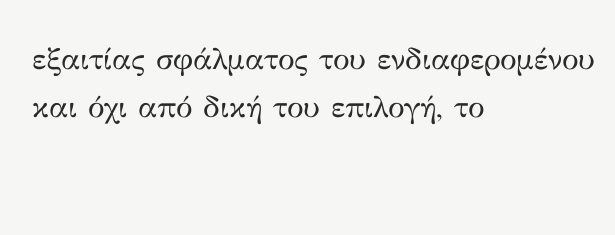εξαιτίας σφάλματος του ενδιαφερομένου και όχι από δική του επιλογή, το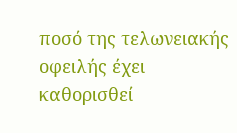ποσό της τελωνειακής οφειλής έχει καθορισθεί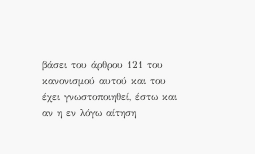βάσει του άρθρου 121 του κανονισμού αυτού και του έχει γνωστοποιηθεί, έστω και αν η εν λόγω αίτηση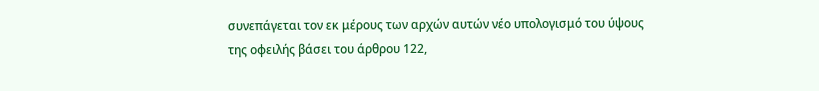συνεπάγεται τον εκ μέρους των αρχών αυτών νέο υπολογισμό του ύψους της οφειλής βάσει του άρθρου 122,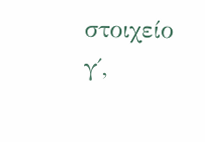στοιχείο γ΄,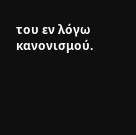του εν λόγω κανονισμού.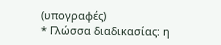(υπογραφές)
* Γλώσσα διαδικασίας: η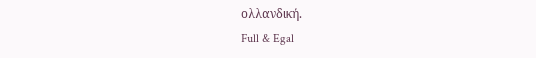ολλανδική.
Full & Egal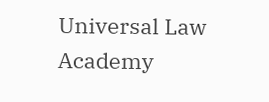Universal Law Academy